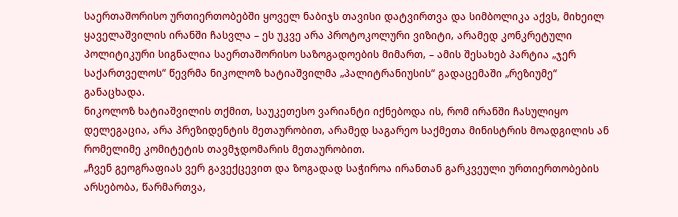საერთაშორისო ურთიერთობებში ყოველ ნაბიჯს თავისი დატვირთვა და სიმბოლიკა აქვს, მიხეილ ყაველაშვილის ირანში ჩასვლა – ეს უკვე არა პროტოკოლური ვიზიტი, არამედ კონკრეტული პოლიტიკური სიგნალია საერთაშორისო საზოგადოების მიმართ, – ამის შესახებ პარტია „ჯერ საქართველოს“ წევრმა ნიკოლოზ ხატიაშვილმა „პალიტრანიუსის“ გადაცემაში „რეზიუმე“ განაცხადა.
ნიკოლოზ ხატიაშვილის თქმით, საუკეთესო ვარიანტი იქნებოდა ის, რომ ირანში ჩასულიყო დელეგაცია, არა პრეზიდენტის მეთაურობით, არამედ საგარეო საქმეთა მინისტრის მოადგილის ან რომელიმე კომიტეტის თავმჯდომარის მეთაურობით.
„ჩვენ გეოგრაფიას ვერ გავექცევით და ზოგადად საჭიროა ირანთან გარკვეული ურთიერთობების არსებობა, წარმართვა,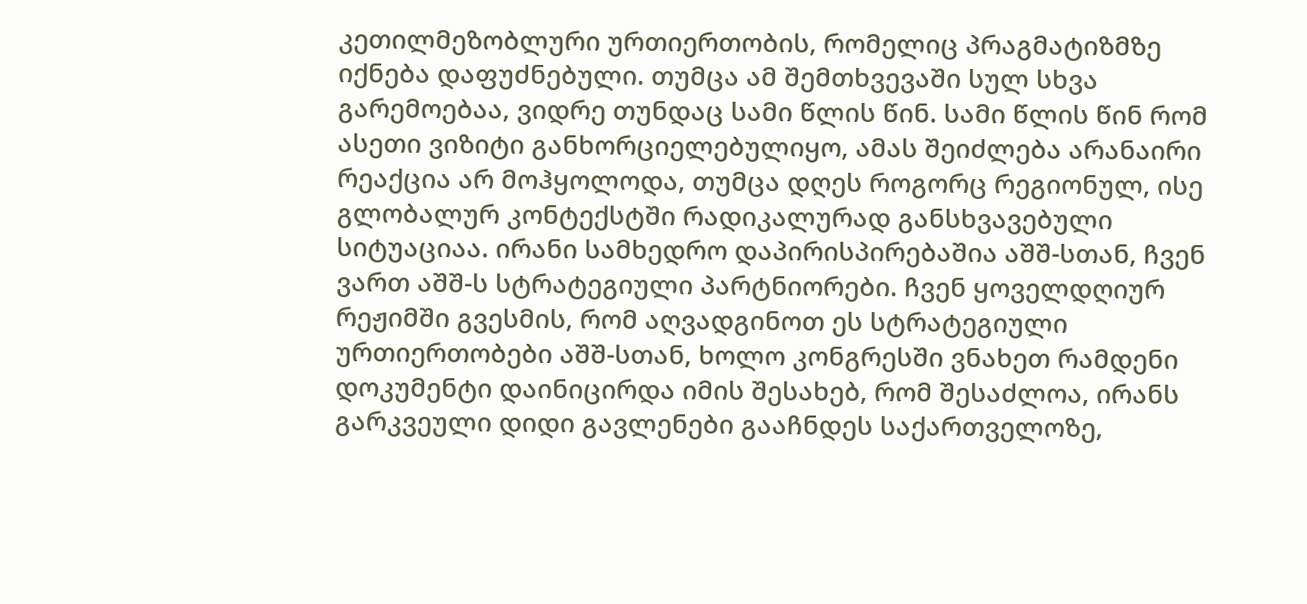კეთილმეზობლური ურთიერთობის, რომელიც პრაგმატიზმზე იქნება დაფუძნებული. თუმცა ამ შემთხვევაში სულ სხვა გარემოებაა, ვიდრე თუნდაც სამი წლის წინ. სამი წლის წინ რომ ასეთი ვიზიტი განხორციელებულიყო, ამას შეიძლება არანაირი რეაქცია არ მოჰყოლოდა, თუმცა დღეს როგორც რეგიონულ, ისე გლობალურ კონტექსტში რადიკალურად განსხვავებული სიტუაციაა. ირანი სამხედრო დაპირისპირებაშია აშშ-სთან, ჩვენ ვართ აშშ-ს სტრატეგიული პარტნიორები. ჩვენ ყოველდღიურ რეჟიმში გვესმის, რომ აღვადგინოთ ეს სტრატეგიული ურთიერთობები აშშ-სთან, ხოლო კონგრესში ვნახეთ რამდენი დოკუმენტი დაინიცირდა იმის შესახებ, რომ შესაძლოა, ირანს გარკვეული დიდი გავლენები გააჩნდეს საქართველოზე,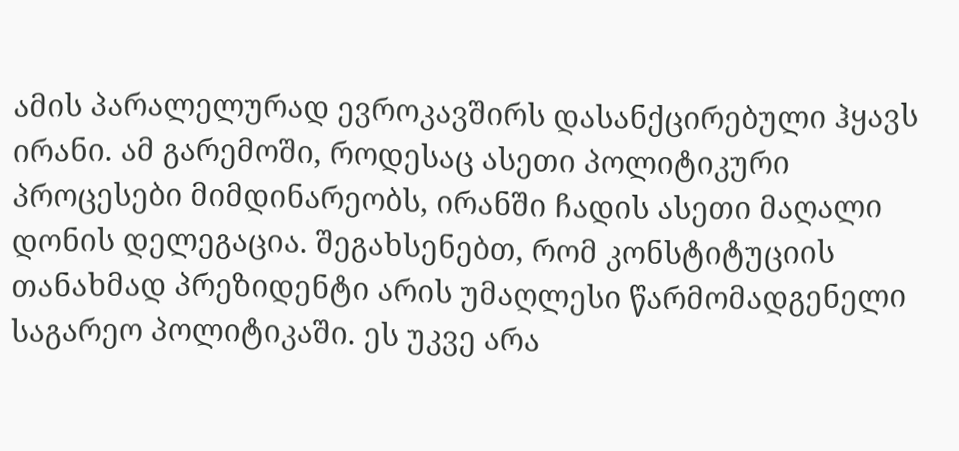ამის პარალელურად ევროკავშირს დასანქცირებული ჰყავს ირანი. ამ გარემოში, როდესაც ასეთი პოლიტიკური პროცესები მიმდინარეობს, ირანში ჩადის ასეთი მაღალი დონის დელეგაცია. შეგახსენებთ, რომ კონსტიტუციის თანახმად პრეზიდენტი არის უმაღლესი წარმომადგენელი საგარეო პოლიტიკაში. ეს უკვე არა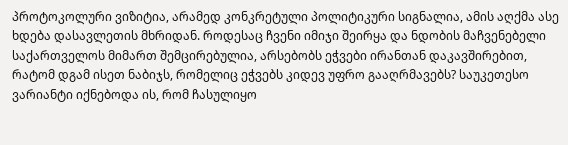პროტოკოლური ვიზიტია, არამედ კონკრეტული პოლიტიკური სიგნალია, ამის აღქმა ასე ხდება დასავლეთის მხრიდან. როდესაც ჩვენი იმიჯი შეირყა და ნდობის მაჩვენებელი საქართველოს მიმართ შემცირებულია, არსებობს ეჭვები ირანთან დაკავშირებით, რატომ დგამ ისეთ ნაბიჯს, რომელიც ეჭვებს კიდევ უფრო გააღრმავებს? საუკეთესო ვარიანტი იქნებოდა ის, რომ ჩასულიყო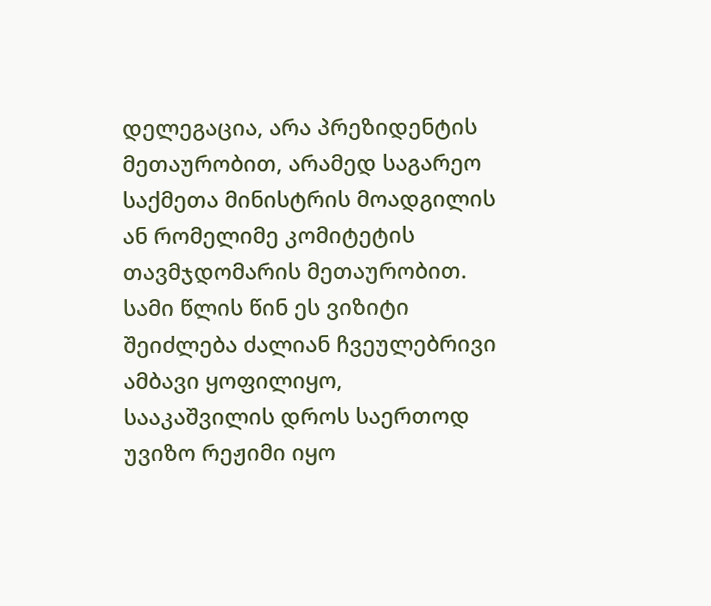დელეგაცია, არა პრეზიდენტის მეთაურობით, არამედ საგარეო საქმეთა მინისტრის მოადგილის ან რომელიმე კომიტეტის თავმჯდომარის მეთაურობით.
სამი წლის წინ ეს ვიზიტი შეიძლება ძალიან ჩვეულებრივი ამბავი ყოფილიყო, სააკაშვილის დროს საერთოდ უვიზო რეჟიმი იყო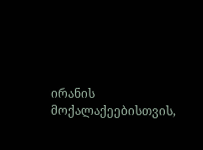ირანის მოქალაქეებისთვის,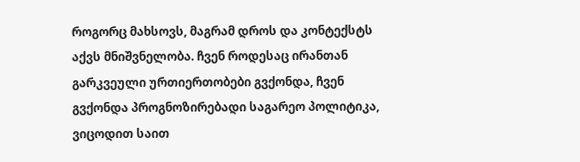როგორც მახსოვს, მაგრამ დროს და კონტექსტს აქვს მნიშვნელობა. ჩვენ როდესაც ირანთან გარკვეული ურთიერთობები გვქონდა, ჩვენ გვქონდა პროგნოზირებადი საგარეო პოლიტიკა, ვიცოდით საით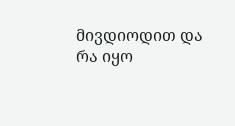მივდიოდით და რა იყო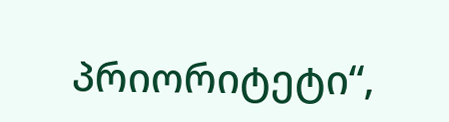პრიორიტეტი“,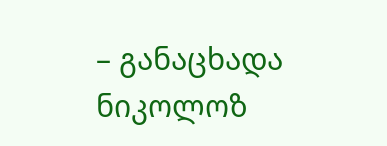– განაცხადა ნიკოლოზ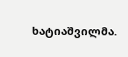ხატიაშვილმა.